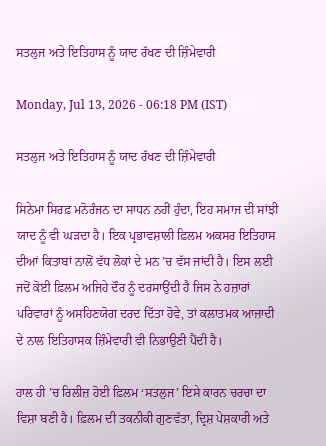ਸਤਲੁਜ ਅਤੇ ਇਤਿਹਾਸ ਨੂੰ ਯਾਦ ਰੱਖਣ ਦੀ ਜ਼ਿੰਮੇਵਾਰੀ

Monday, Jul 13, 2026 - 06:18 PM (IST)

ਸਤਲੁਜ ਅਤੇ ਇਤਿਹਾਸ ਨੂੰ ਯਾਦ ਰੱਖਣ ਦੀ ਜ਼ਿੰਮੇਵਾਰੀ

ਸਿਨੇਮਾ ਸਿਰਫ਼ ਮਨੋਰੰਜਨ ਦਾ ਸਾਧਨ ਨਹੀਂ ਹੁੰਦਾ, ਇਹ ਸਮਾਜ ਦੀ ਸਾਂਝੀ ਯਾਦ ਨੂੰ ਵੀ ਘੜਦਾ ਹੈ। ਇਕ ਪ੍ਰਭਾਵਸ਼ਾਲੀ ਫ਼ਿਲਮ ਅਕਸਰ ਇਤਿਹਾਸ ਦੀਆਂ ਕਿਤਾਬਾਂ ਨਾਲੋਂ ਵੱਧ ਲੋਕਾਂ ਦੇ ਮਨ ’ਚ ਵੱਸ ਜਾਂਦੀ ਹੈ। ਇਸ ਲਈ ਜਦੋਂ ਕੋਈ ਫ਼ਿਲਮ ਅਜਿਹੇ ਦੌਰ ਨੂੰ ਦਰਸਾਉਂਦੀ ਹੈ ਜਿਸ ਨੇ ਹਜ਼ਾਰਾਂ ਪਰਿਵਾਰਾਂ ਨੂੰ ਅਸਹਿਣਯੋਗ ਦਰਦ ਦਿੱਤਾ ਹੋਵੇ, ਤਾਂ ਕਲਾਤਮਕ ਆਜ਼ਾਦੀ ਦੇ ਨਾਲ ਇਤਿਹਾਸਕ ਜ਼ਿੰਮੇਵਾਰੀ ਵੀ ਨਿਭਾਉਣੀ ਪੈਂਦੀ ਹੈ।

ਹਾਲ ਹੀ ’ਚ ਰਿਲੀਜ਼ ਹੋਈ ਫ਼ਿਲਮ ‘ਸਤਲੁਜ’ ਇਸੇ ਕਾਰਨ ਚਰਚਾ ਦਾ ਵਿਸ਼ਾ ਬਣੀ ਹੈ। ਫ਼ਿਲਮ ਦੀ ਤਕਨੀਕੀ ਗੁਣਵੱਤਾ, ਦ੍ਰਿਸ਼ ਪੇਸ਼ਕਾਰੀ ਅਤੇ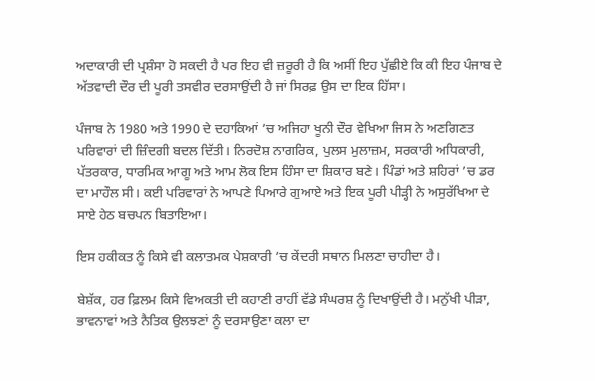ਅਦਾਕਾਰੀ ਦੀ ਪ੍ਰਸ਼ੰਸਾ ਹੋ ਸਕਦੀ ਹੈ ਪਰ ਇਹ ਵੀ ਜ਼ਰੂਰੀ ਹੈ ਕਿ ਅਸੀਂ ਇਹ ਪੁੱਛੀਏ ਕਿ ਕੀ ਇਹ ਪੰਜਾਬ ਦੇ ਅੱਤਵਾਦੀ ਦੌਰ ਦੀ ਪੂਰੀ ਤਸਵੀਰ ਦਰਸਾਉਂਦੀ ਹੈ ਜਾਂ ਸਿਰਫ਼ ਉਸ ਦਾ ਇਕ ਹਿੱਸਾ।

ਪੰਜਾਬ ਨੇ 1980 ਅਤੇ 1990 ਦੇ ਦਹਾਕਿਆਂ ’ਚ ਅਜਿਹਾ ਖੂਨੀ ਦੌਰ ਵੇਖਿਆ ਜਿਸ ਨੇ ਅਣਗਿਣਤ ਪਰਿਵਾਰਾਂ ਦੀ ਜ਼ਿੰਦਗੀ ਬਦਲ ਦਿੱਤੀ। ਨਿਰਦੋਸ਼ ਨਾਗਰਿਕ, ਪੁਲਸ ਮੁਲਾਜ਼ਮ, ਸਰਕਾਰੀ ਅਧਿਕਾਰੀ, ਪੱਤਰਕਾਰ, ਧਾਰਮਿਕ ਆਗੂ ਅਤੇ ਆਮ ਲੋਕ ਇਸ ਹਿੰਸਾ ਦਾ ਸ਼ਿਕਾਰ ਬਣੇ। ਪਿੰਡਾਂ ਅਤੇ ਸ਼ਹਿਰਾਂ ’ਚ ਡਰ ਦਾ ਮਾਹੌਲ ਸੀ। ਕਈ ਪਰਿਵਾਰਾਂ ਨੇ ਆਪਣੇ ਪਿਆਰੇ ਗੁਆਏ ਅਤੇ ਇਕ ਪੂਰੀ ਪੀੜ੍ਹੀ ਨੇ ਅਸੁਰੱਖਿਆ ਦੇ ਸਾਏ ਹੇਠ ਬਚਪਨ ਬਿਤਾਇਆ।

ਇਸ ਹਕੀਕਤ ਨੂੰ ਕਿਸੇ ਵੀ ਕਲਾਤਮਕ ਪੇਸ਼ਕਾਰੀ ’ਚ ਕੇਂਦਰੀ ਸਥਾਨ ਮਿਲਣਾ ਚਾਹੀਦਾ ਹੈ।

ਬੇਸ਼ੱਕ, ਹਰ ਫ਼ਿਲਮ ਕਿਸੇ ਵਿਅਕਤੀ ਦੀ ਕਹਾਣੀ ਰਾਹੀਂ ਵੱਡੇ ਸੰਘਰਸ਼ ਨੂੰ ਦਿਖਾਉਂਦੀ ਹੈ। ਮਨੁੱਖੀ ਪੀੜਾ, ਭਾਵਨਾਵਾਂ ਅਤੇ ਨੈਤਿਕ ਉਲਝਣਾਂ ਨੂੰ ਦਰਸਾਉਣਾ ਕਲਾ ਦਾ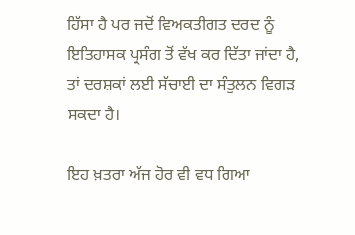ਹਿੱਸਾ ਹੈ ਪਰ ਜਦੋਂ ਵਿਅਕਤੀਗਤ ਦਰਦ ਨੂੰ ਇਤਿਹਾਸਕ ਪ੍ਰਸੰਗ ਤੋਂ ਵੱਖ ਕਰ ਦਿੱਤਾ ਜਾਂਦਾ ਹੈ, ਤਾਂ ਦਰਸ਼ਕਾਂ ਲਈ ਸੱਚਾਈ ਦਾ ਸੰਤੁਲਨ ਵਿਗੜ ਸਕਦਾ ਹੈ।

ਇਹ ਖ਼ਤਰਾ ਅੱਜ ਹੋਰ ਵੀ ਵਧ ਗਿਆ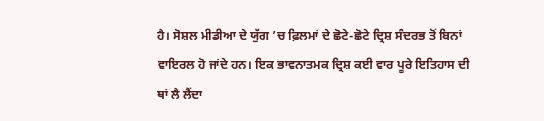ਹੈ। ਸੋਸ਼ਲ ਮੀਡੀਆ ਦੇ ਯੁੱਗ ’ਚ ਫ਼ਿਲਮਾਂ ਦੇ ਛੋਟੇ-ਛੋਟੇ ਦ੍ਰਿਸ਼ ਸੰਦਰਭ ਤੋਂ ਬਿਨਾਂ ਵਾਇਰਲ ਹੋ ਜਾਂਦੇ ਹਨ। ਇਕ ਭਾਵਨਾਤਮਕ ਦ੍ਰਿਸ਼ ਕਈ ਵਾਰ ਪੂਰੇ ਇਤਿਹਾਸ ਦੀ ਥਾਂ ਲੈ ਲੈਂਦਾ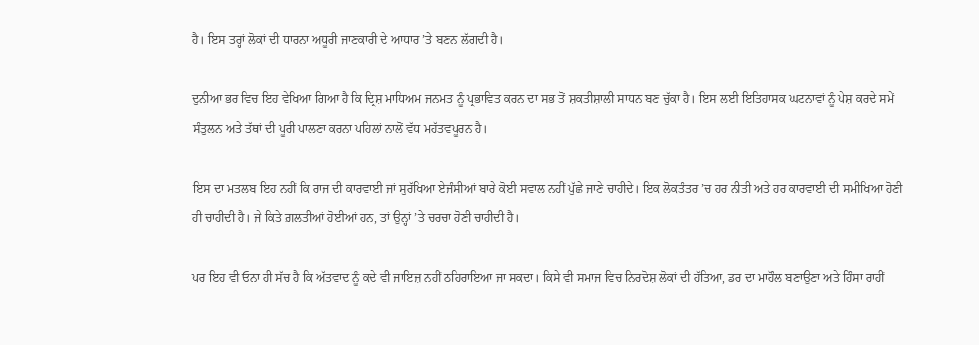ਹੈ। ਇਸ ਤਰ੍ਹਾਂ ਲੋਕਾਂ ਦੀ ਧਾਰਨਾ ਅਧੂਰੀ ਜਾਣਕਾਰੀ ਦੇ ਆਧਾਰ ’ਤੇ ਬਣਨ ਲੱਗਦੀ ਹੈ।

ਦੁਨੀਆ ਭਰ ਵਿਚ ਇਹ ਵੇਖਿਆ ਗਿਆ ਹੈ ਕਿ ਦ੍ਰਿਸ਼ ਮਾਧਿਅਮ ਜਨਮਤ ਨੂੰ ਪ੍ਰਭਾਵਿਤ ਕਰਨ ਦਾ ਸਭ ਤੋਂ ਸ਼ਕਤੀਸ਼ਾਲੀ ਸਾਧਨ ਬਣ ਚੁੱਕਾ ਹੈ। ਇਸ ਲਈ ਇਤਿਹਾਸਕ ਘਟਨਾਵਾਂ ਨੂੰ ਪੇਸ਼ ਕਰਦੇ ਸਮੇਂ ਸੰਤੁਲਨ ਅਤੇ ਤੱਥਾਂ ਦੀ ਪੂਰੀ ਪਾਲਣਾ ਕਰਨਾ ਪਹਿਲਾਂ ਨਾਲੋਂ ਵੱਧ ਮਹੱਤਵਪੂਰਨ ਹੈ।

ਇਸ ਦਾ ਮਤਲਬ ਇਹ ਨਹੀਂ ਕਿ ਰਾਜ ਦੀ ਕਾਰਵਾਈ ਜਾਂ ਸੁਰੱਖਿਆ ਏਜੰਸੀਆਂ ਬਾਰੇ ਕੋਈ ਸਵਾਲ ਨਹੀਂ ਪੁੱਛੇ ਜਾਣੇ ਚਾਹੀਦੇ। ਇਕ ਲੋਕਤੰਤਰ ’ਚ ਹਰ ਨੀਤੀ ਅਤੇ ਹਰ ਕਾਰਵਾਈ ਦੀ ਸਮੀਖਿਆ ਹੋਣੀ ਹੀ ਚਾਹੀਦੀ ਹੈ। ਜੇ ਕਿਤੇ ਗ਼ਲਤੀਆਂ ਹੋਈਆਂ ਹਨ, ਤਾਂ ਉਨ੍ਹਾਂ ’ਤੇ ਚਰਚਾ ਹੋਣੀ ਚਾਹੀਦੀ ਹੈ।

ਪਰ ਇਹ ਵੀ ਓਨਾ ਹੀ ਸੱਚ ਹੈ ਕਿ ਅੱਤਵਾਦ ਨੂੰ ਕਦੇ ਵੀ ਜਾਇਜ਼ ਨਹੀਂ ਠਹਿਰਾਇਆ ਜਾ ਸਕਦਾ। ਕਿਸੇ ਵੀ ਸਮਾਜ ਵਿਚ ਨਿਰਦੋਸ਼ ਲੋਕਾਂ ਦੀ ਹੱਤਿਆ, ਡਰ ਦਾ ਮਾਹੌਲ ਬਣਾਉਣਾ ਅਤੇ ਹਿੰਸਾ ਰਾਹੀਂ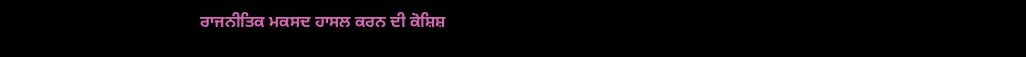ਰਾਜਨੀਤਿਕ ਮਕਸਦ ਹਾਸਲ ਕਰਨ ਦੀ ਕੋਸ਼ਿਸ਼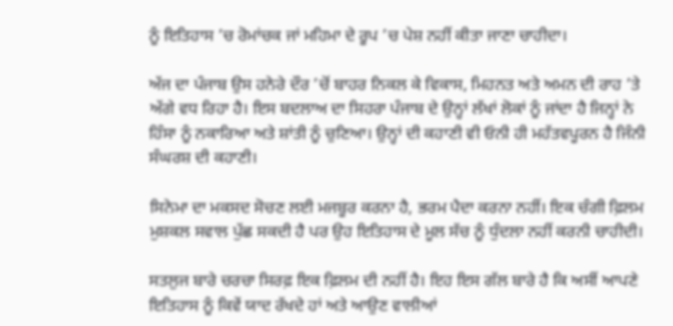ਨੂੰ ਇਤਿਹਾਸ ’ਚ ਰੋਮਾਂਚਕ ਜਾਂ ਮਹਿਮਾ ਦੇ ਰੂਪ ’ਚ ਪੇਸ਼ ਨਹੀਂ ਕੀਤਾ ਜਾਣਾ ਚਾਹੀਦਾ।

ਅੱਜ ਦਾ ਪੰਜਾਬ ਉਸ ਹਨੇਰੇ ਦੌਰ ’ਚੋਂ ਬਾਹਰ ਨਿਕਲ ਕੇ ਵਿਕਾਸ, ਮਿਹਨਤ ਅਤੇ ਅਮਨ ਦੀ ਰਾਹ ’ਤੇ ਅੱਗੇ ਵਧ ਰਿਹਾ ਹੈ। ਇਸ ਬਦਲਾਅ ਦਾ ਸਿਹਰਾ ਪੰਜਾਬ ਦੇ ਉਨ੍ਹਾਂ ਲੱਖਾਂ ਲੋਕਾਂ ਨੂੰ ਜਾਂਦਾ ਹੈ ਜਿਨ੍ਹਾਂ ਨੇ ਹਿੰਸਾ ਨੂੰ ਨਕਾਰਿਆ ਅਤੇ ਸ਼ਾਂਤੀ ਨੂੰ ਚੁਣਿਆ। ਉਨ੍ਹਾਂ ਦੀ ਕਹਾਣੀ ਵੀ ਓਨੀ ਹੀ ਮਹੱਤਵਪੂਰਨ ਹੈ ਜਿੰਨੀ ਸੰਘਰਸ਼ ਦੀ ਕਹਾਣੀ।

ਸਿਨੇਮਾ ਦਾ ਮਕਸਦ ਸੋਚਣ ਲਈ ਮਜਬੂਰ ਕਰਨਾ ਹੈ, ਭਰਮ ਪੈਦਾ ਕਰਨਾ ਨਹੀਂ। ਇਕ ਚੰਗੀ ਫ਼ਿਲਮ ਮੁਸ਼ਕਲ ਸਵਾਲ ਪੁੱਛ ਸਕਦੀ ਹੈ ਪਰ ਉਹ ਇਤਿਹਾਸ ਦੇ ਮੂਲ ਸੱਚ ਨੂੰ ਧੁੰਦਲਾ ਨਹੀਂ ਕਰਨੀ ਚਾਹੀਦੀ।

ਸਤਲੁਜ ਬਾਰੇ ਚਰਚਾ ਸਿਰਫ਼ ਇਕ ਫ਼ਿਲਮ ਦੀ ਨਹੀਂ ਹੈ। ਇਹ ਇਸ ਗੱਲ ਬਾਰੇ ਹੈ ਕਿ ਅਸੀਂ ਆਪਣੇ ਇਤਿਹਾਸ ਨੂੰ ਕਿਵੇਂ ਯਾਦ ਰੱਖਦੇ ਹਾਂ ਅਤੇ ਆਉਣ ਵਾਲੀਆਂ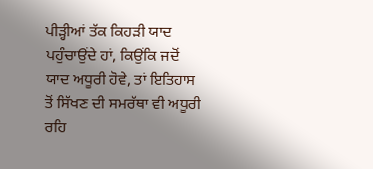ਪੀੜ੍ਹੀਆਂ ਤੱਕ ਕਿਹੜੀ ਯਾਦ ਪਹੁੰਚਾਉਂਦੇ ਹਾਂ, ਕਿਉਂਕਿ ਜਦੋਂ ਯਾਦ ਅਧੂਰੀ ਹੋਵੇ, ਤਾਂ ਇਤਿਹਾਸ ਤੋਂ ਸਿੱਖਣ ਦੀ ਸਮਰੱਥਾ ਵੀ ਅਧੂਰੀ ਰਹਿ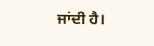ਜਾਂਦੀ ਹੈ।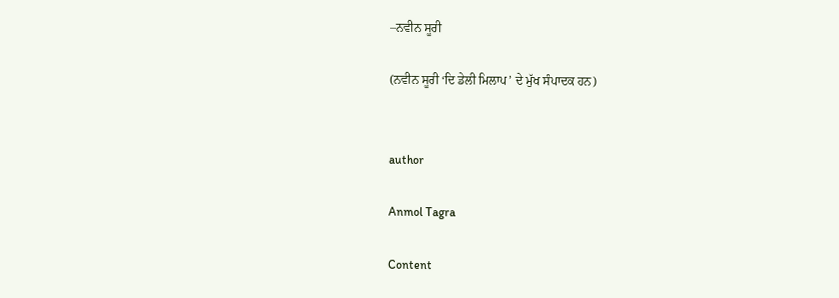–ਨਵੀਨ ਸੂਰੀ

(ਨਵੀਨ ਸੂਰੀ ‘ਦਿ ਡੇਲੀ ਮਿਲਾਪ’ ਦੇ ਮੁੱਖ ਸੰਪਾਦਕ ਹਨ)


author

Anmol Tagra

Content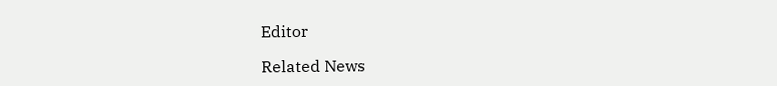Editor

Related News